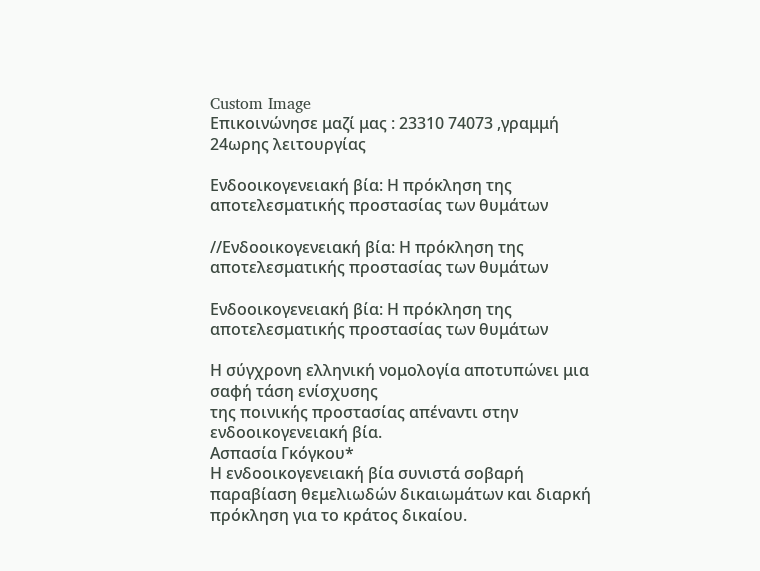Custom Image
Επικοινώνησε μαζί μας : 23310 74073 ,γραμμή 24ωρης λειτουργίας

Ενδοοικογενειακή βία: Η πρόκληση της αποτελεσματικής προστασίας των θυμάτων

//Ενδοοικογενειακή βία: Η πρόκληση της αποτελεσματικής προστασίας των θυμάτων

Ενδοοικογενειακή βία: Η πρόκληση της αποτελεσματικής προστασίας των θυμάτων

Η σύγχρονη ελληνική νομολογία αποτυπώνει μια σαφή τάση ενίσχυσης
της ποινικής προστασίας απέναντι στην ενδοοικογενειακή βία.
Ασπασία Γκόγκου*
Η ενδοοικογενειακή βία συνιστά σοβαρή παραβίαση θεμελιωδών δικαιωμάτων και διαρκή πρόκληση για το κράτος δικαίου.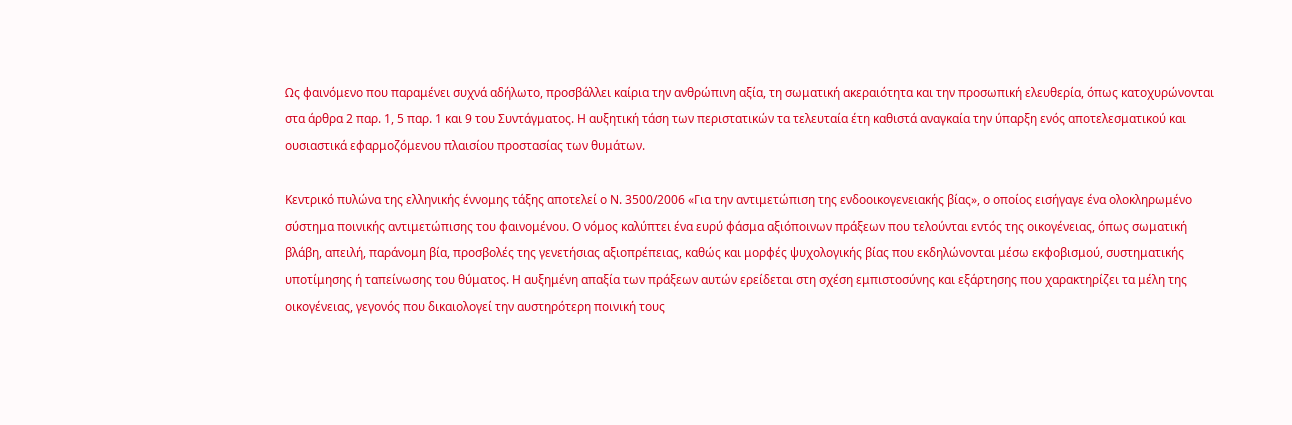Ως φαινόμενο που παραμένει συχνά αδήλωτο, προσβάλλει καίρια την ανθρώπινη αξία, τη σωματική ακεραιότητα και την προσωπική ελευθερία, όπως κατοχυρώνονται στα άρθρα 2 παρ. 1, 5 παρ. 1 και 9 του Συντάγματος. Η αυξητική τάση των περιστατικών τα τελευταία έτη καθιστά αναγκαία την ύπαρξη ενός αποτελεσματικού και ουσιαστικά εφαρμοζόμενου πλαισίου προστασίας των θυμάτων.

Κεντρικό πυλώνα της ελληνικής έννομης τάξης αποτελεί ο Ν. 3500/2006 «Για την αντιμετώπιση της ενδοοικογενειακής βίας», ο οποίος εισήγαγε ένα ολοκληρωμένο σύστημα ποινικής αντιμετώπισης του φαινομένου. Ο νόμος καλύπτει ένα ευρύ φάσμα αξιόποινων πράξεων που τελούνται εντός της οικογένειας, όπως σωματική βλάβη, απειλή, παράνομη βία, προσβολές της γενετήσιας αξιοπρέπειας, καθώς και μορφές ψυχολογικής βίας που εκδηλώνονται μέσω εκφοβισμού, συστηματικής υποτίμησης ή ταπείνωσης του θύματος. Η αυξημένη απαξία των πράξεων αυτών ερείδεται στη σχέση εμπιστοσύνης και εξάρτησης που χαρακτηρίζει τα μέλη της οικογένειας, γεγονός που δικαιολογεί την αυστηρότερη ποινική τους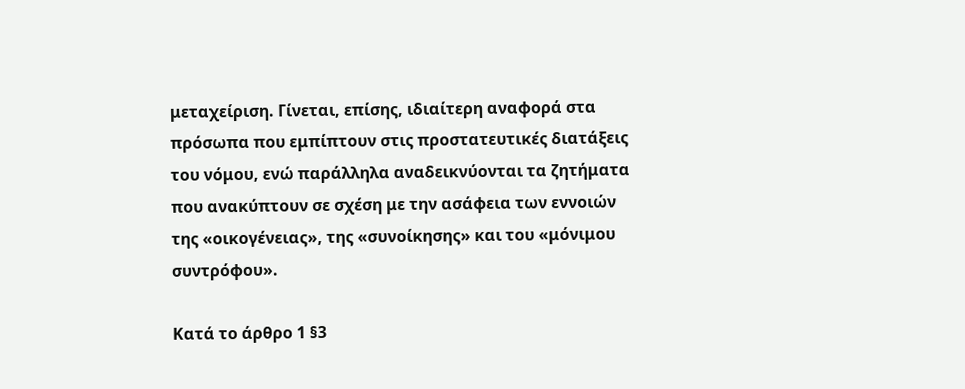μεταχείριση. Γίνεται, επίσης, ιδιαίτερη αναφορά στα πρόσωπα που εμπίπτουν στις προστατευτικές διατάξεις του νόμου, ενώ παράλληλα αναδεικνύονται τα ζητήματα που ανακύπτουν σε σχέση με την ασάφεια των εννοιών της «οικογένειας», της «συνοίκησης» και του «μόνιμου συντρόφου».

Κατά το άρθρο 1 §3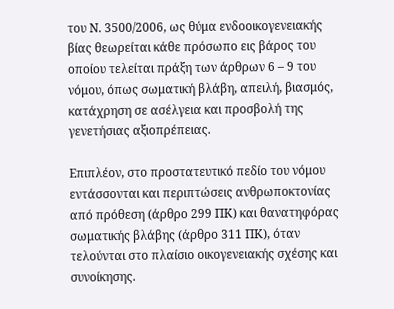του Ν. 3500/2006, ως θύμα ενδοοικογενειακής βίας θεωρείται κάθε πρόσωπο εις βάρος του οποίου τελείται πράξη των άρθρων 6 – 9 του νόμου, όπως σωματική βλάβη, απειλή, βιασμός, κατάχρηση σε ασέλγεια και προσβολή της γενετήσιας αξιοπρέπειας.

Επιπλέον, στο προστατευτικό πεδίο του νόμου εντάσσονται και περιπτώσεις ανθρωποκτονίας από πρόθεση (άρθρο 299 ΠΚ) και θανατηφόρας σωματικής βλάβης (άρθρο 311 ΠΚ), όταν τελούνται στο πλαίσιο οικογενειακής σχέσης και συνοίκησης.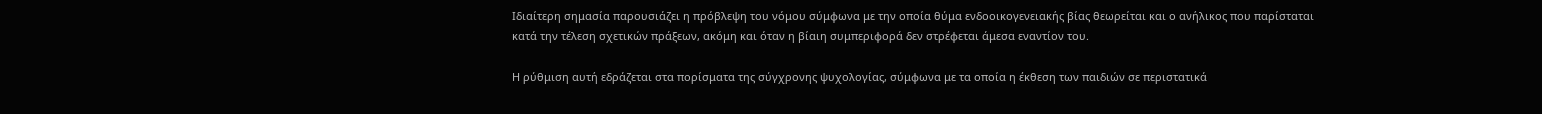Ιδιαίτερη σημασία παρουσιάζει η πρόβλεψη του νόμου σύμφωνα με την οποία θύμα ενδοοικογενειακής βίας θεωρείται και ο ανήλικος που παρίσταται κατά την τέλεση σχετικών πράξεων, ακόμη και όταν η βίαιη συμπεριφορά δεν στρέφεται άμεσα εναντίον του.

Η ρύθμιση αυτή εδράζεται στα πορίσματα της σύγχρονης ψυχολογίας, σύμφωνα με τα οποία η έκθεση των παιδιών σε περιστατικά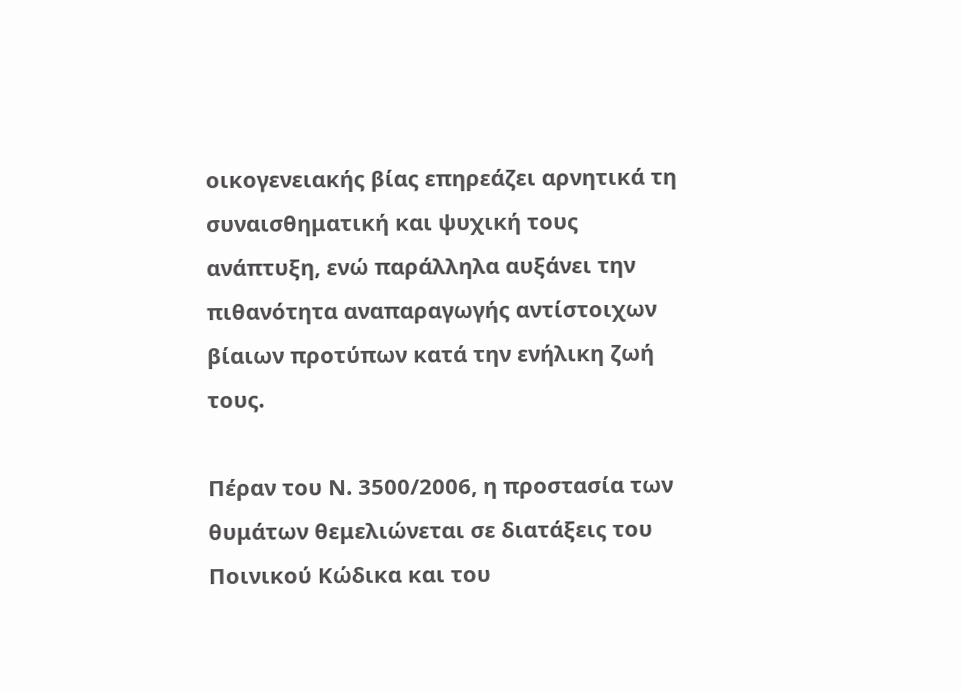οικογενειακής βίας επηρεάζει αρνητικά τη συναισθηματική και ψυχική τους ανάπτυξη, ενώ παράλληλα αυξάνει την πιθανότητα αναπαραγωγής αντίστοιχων βίαιων προτύπων κατά την ενήλικη ζωή τους.

Πέραν του Ν. 3500/2006, η προστασία των θυμάτων θεμελιώνεται σε διατάξεις του Ποινικού Κώδικα και του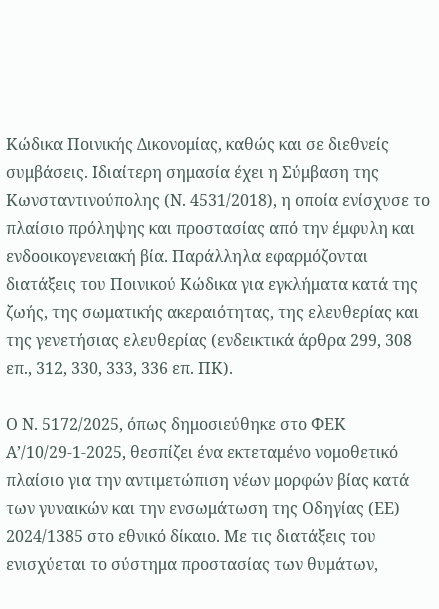Κώδικα Ποινικής Δικονομίας, καθώς και σε διεθνείς συμβάσεις. Ιδιαίτερη σημασία έχει η Σύμβαση της Κωνσταντινούπολης (Ν. 4531/2018), η οποία ενίσχυσε το πλαίσιο πρόληψης και προστασίας από την έμφυλη και ενδοοικογενειακή βία. Παράλληλα εφαρμόζονται διατάξεις του Ποινικού Κώδικα για εγκλήματα κατά της ζωής, της σωματικής ακεραιότητας, της ελευθερίας και της γενετήσιας ελευθερίας (ενδεικτικά άρθρα 299, 308 επ., 312, 330, 333, 336 επ. ΠΚ).

Ο Ν. 5172/2025, όπως δημοσιεύθηκε στο ΦΕΚ Α’/10/29-1-2025, θεσπίζει ένα εκτεταμένο νομοθετικό πλαίσιο για την αντιμετώπιση νέων μορφών βίας κατά των γυναικών και την ενσωμάτωση της Οδηγίας (ΕΕ) 2024/1385 στο εθνικό δίκαιο. Με τις διατάξεις του ενισχύεται το σύστημα προστασίας των θυμάτων,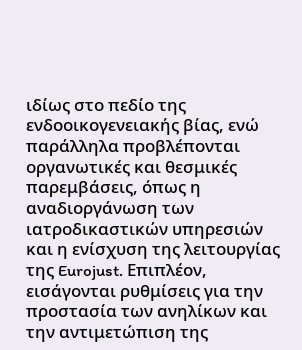ιδίως στο πεδίο της ενδοοικογενειακής βίας, ενώ παράλληλα προβλέπονται οργανωτικές και θεσμικές παρεμβάσεις, όπως η αναδιοργάνωση των ιατροδικαστικών υπηρεσιών και η ενίσχυση της λειτουργίας της Eurojust. Επιπλέον, εισάγονται ρυθμίσεις για την προστασία των ανηλίκων και την αντιμετώπιση της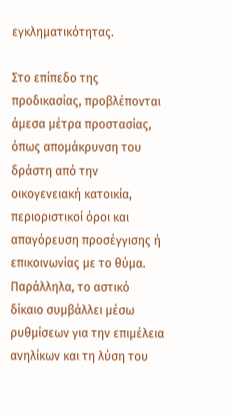εγκληματικότητας.

Στο επίπεδο της προδικασίας, προβλέπονται άμεσα μέτρα προστασίας, όπως απομάκρυνση του δράστη από την οικογενειακή κατοικία, περιοριστικοί όροι και απαγόρευση προσέγγισης ή επικοινωνίας με το θύμα. Παράλληλα, το αστικό δίκαιο συμβάλλει μέσω ρυθμίσεων για την επιμέλεια ανηλίκων και τη λύση του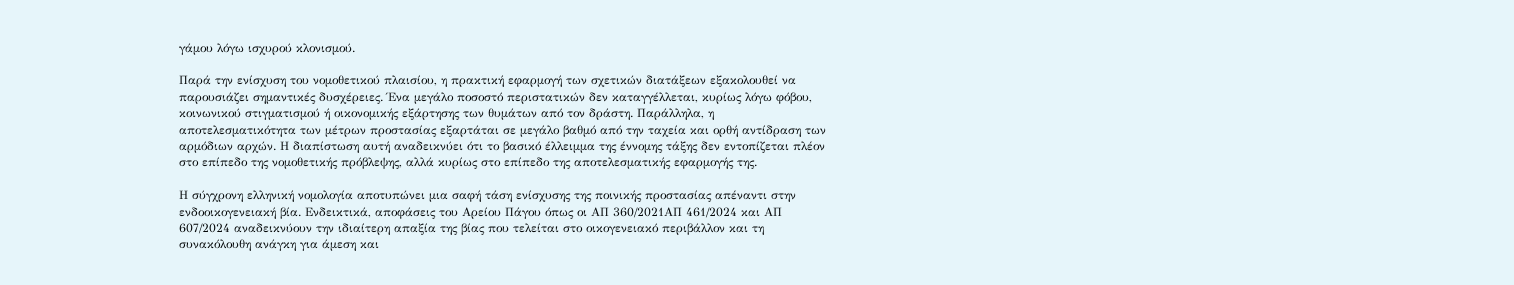γάμου λόγω ισχυρού κλονισμού.

Παρά την ενίσχυση του νομοθετικού πλαισίου, η πρακτική εφαρμογή των σχετικών διατάξεων εξακολουθεί να παρουσιάζει σημαντικές δυσχέρειες. Ένα μεγάλο ποσοστό περιστατικών δεν καταγγέλλεται, κυρίως λόγω φόβου, κοινωνικού στιγματισμού ή οικονομικής εξάρτησης των θυμάτων από τον δράστη. Παράλληλα, η αποτελεσματικότητα των μέτρων προστασίας εξαρτάται σε μεγάλο βαθμό από την ταχεία και ορθή αντίδραση των αρμόδιων αρχών. Η διαπίστωση αυτή αναδεικνύει ότι το βασικό έλλειμμα της έννομης τάξης δεν εντοπίζεται πλέον στο επίπεδο της νομοθετικής πρόβλεψης, αλλά κυρίως στο επίπεδο της αποτελεσματικής εφαρμογής της.

Η σύγχρονη ελληνική νομολογία αποτυπώνει μια σαφή τάση ενίσχυσης της ποινικής προστασίας απέναντι στην ενδοοικογενειακή βία. Ενδεικτικά, αποφάσεις του Αρείου Πάγου όπως οι ΑΠ 360/2021ΑΠ 461/2024 και ΑΠ 607/2024 αναδεικνύουν την ιδιαίτερη απαξία της βίας που τελείται στο οικογενειακό περιβάλλον και τη συνακόλουθη ανάγκη για άμεση και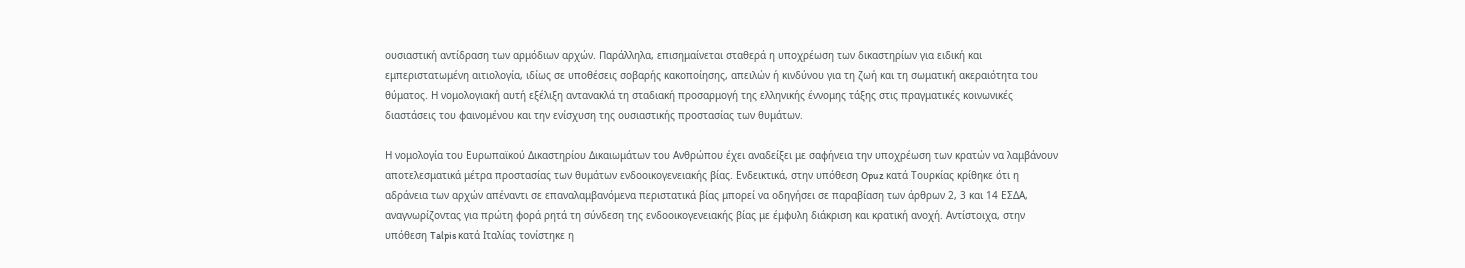ουσιαστική αντίδραση των αρμόδιων αρχών. Παράλληλα, επισημαίνεται σταθερά η υποχρέωση των δικαστηρίων για ειδική και εμπεριστατωμένη αιτιολογία, ιδίως σε υποθέσεις σοβαρής κακοποίησης, απειλών ή κινδύνου για τη ζωή και τη σωματική ακεραιότητα του θύματος. Η νομολογιακή αυτή εξέλιξη αντανακλά τη σταδιακή προσαρμογή της ελληνικής έννομης τάξης στις πραγματικές κοινωνικές διαστάσεις του φαινομένου και την ενίσχυση της ουσιαστικής προστασίας των θυμάτων.

Η νομολογία του Ευρωπαϊκού Δικαστηρίου Δικαιωμάτων του Ανθρώπου έχει αναδείξει με σαφήνεια την υποχρέωση των κρατών να λαμβάνουν αποτελεσματικά μέτρα προστασίας των θυμάτων ενδοοικογενειακής βίας. Ενδεικτικά, στην υπόθεση Opuz κατά Τουρκίας κρίθηκε ότι η αδράνεια των αρχών απέναντι σε επαναλαμβανόμενα περιστατικά βίας μπορεί να οδηγήσει σε παραβίαση των άρθρων 2, 3 και 14 ΕΣΔΑ, αναγνωρίζοντας για πρώτη φορά ρητά τη σύνδεση της ενδοοικογενειακής βίας με έμφυλη διάκριση και κρατική ανοχή. Αντίστοιχα, στην υπόθεση Talpis κατά Ιταλίας τονίστηκε η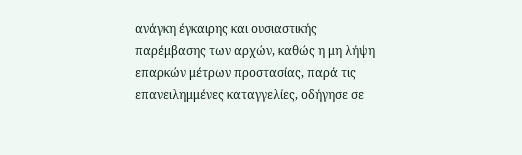ανάγκη έγκαιρης και ουσιαστικής παρέμβασης των αρχών, καθώς η μη λήψη επαρκών μέτρων προστασίας, παρά τις επανειλημμένες καταγγελίες, οδήγησε σε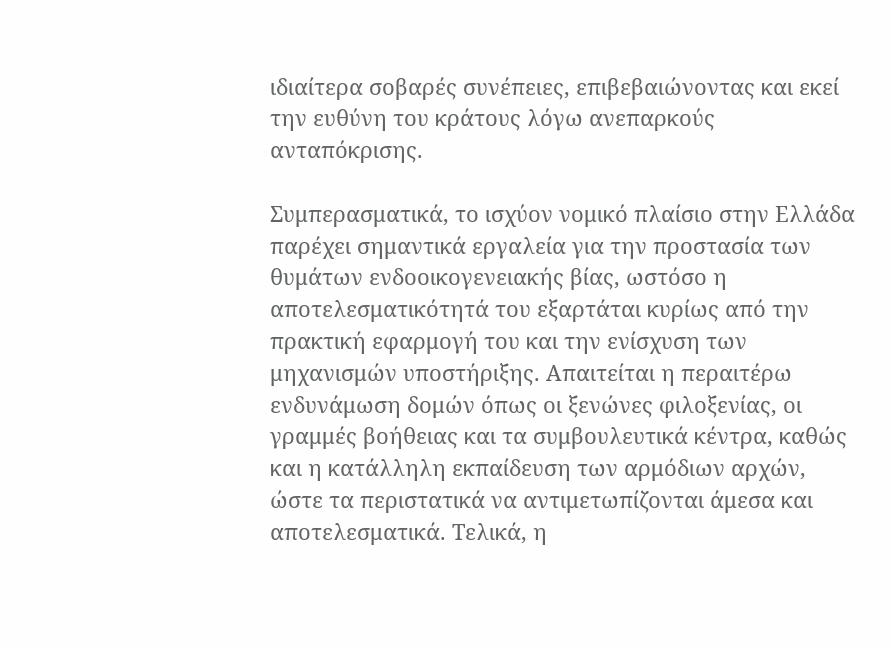ιδιαίτερα σοβαρές συνέπειες, επιβεβαιώνοντας και εκεί την ευθύνη του κράτους λόγω ανεπαρκούς ανταπόκρισης.

Συμπερασματικά, το ισχύον νομικό πλαίσιο στην Ελλάδα παρέχει σημαντικά εργαλεία για την προστασία των θυμάτων ενδοοικογενειακής βίας, ωστόσο η αποτελεσματικότητά του εξαρτάται κυρίως από την πρακτική εφαρμογή του και την ενίσχυση των μηχανισμών υποστήριξης. Απαιτείται η περαιτέρω ενδυνάμωση δομών όπως οι ξενώνες φιλοξενίας, οι γραμμές βοήθειας και τα συμβουλευτικά κέντρα, καθώς και η κατάλληλη εκπαίδευση των αρμόδιων αρχών, ώστε τα περιστατικά να αντιμετωπίζονται άμεσα και αποτελεσματικά. Τελικά, η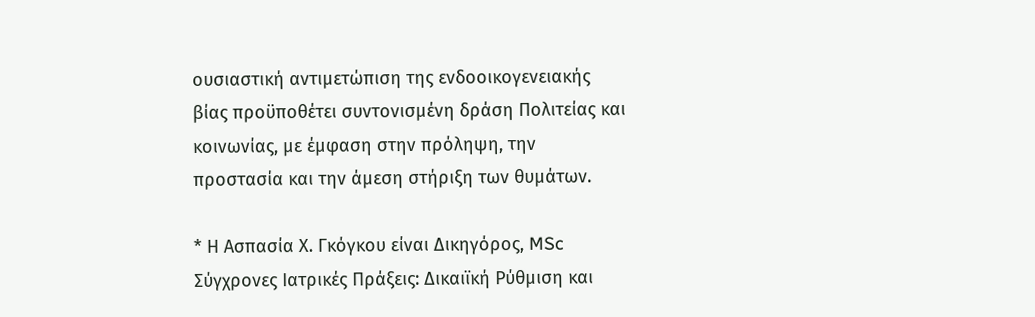ουσιαστική αντιμετώπιση της ενδοοικογενειακής βίας προϋποθέτει συντονισμένη δράση Πολιτείας και κοινωνίας, με έμφαση στην πρόληψη, την προστασία και την άμεση στήριξη των θυμάτων.

* Η Ασπασία Χ. Γκόγκου είναι Δικηγόρος, MSc Σύγχρονες Ιατρικές Πράξεις: Δικαιϊκή Ρύθμιση και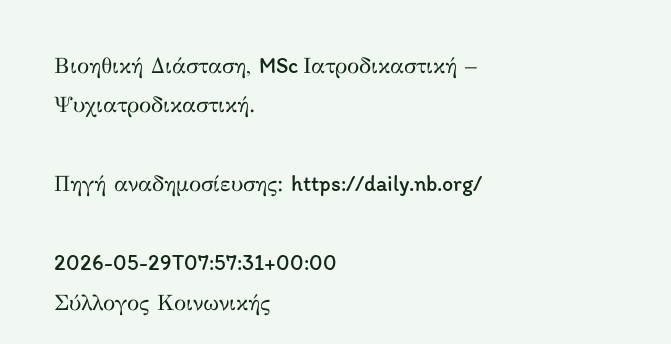Βιοηθική Διάσταση, MSc Ιατροδικαστική – Ψυχιατροδικαστική.

Πηγή αναδημοσίευσης: https://daily.nb.org/

2026-05-29T07:57:31+00:00
Σύλλογος Κοινωνικής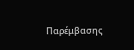Παρέμβασης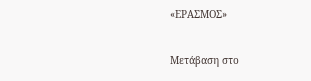«ΕΡΑΣΜΟΣ»

Μετάβαση στο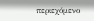περιεχόμενο